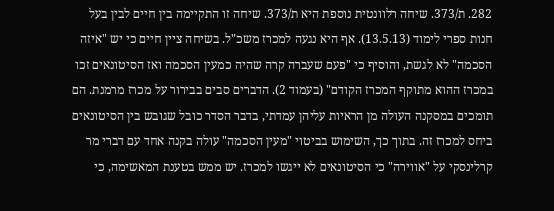282. ת/373. שיחה רלוונטית נוספת היא ת/373. שיחה זו התקיימה בין חיים לבין בעל חנות ספרי לימוד (13.5.13). אף היא נגעה למכרז משכ"ל. בשיחה ציין חיים כי יש "איזה הסכמה" לא לגשת, והוסיף כי "פעם שעברה קרה שהיה כמעין הסכמה ואז הסיטונאים זכו במכרז ההוא מתוקף המכרז הקודם" (בעמוד 2). הדברים סבים בבירור על מכרז מרמנת. הם תומכים במסקנה העולה מן הראיות עליהן עמדתי, בדבר הסדר כובל שגובש בין הסיטונאים ביחס למכרז זה. בתוך כך, השימוש בביטוי "מעין הסכמה" עולה בקנה אחד עם דברי מר קרלינסקי על "אווירה" כי הסיטונאים לא ייגשו למכרז. יש ממש בטענת המאשימה, כי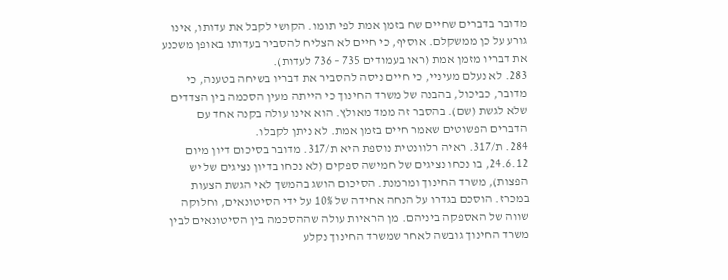מדובר בדברים שחיים שח בזמן אמת לפי תומו. הקושי לקבל את עדותו, אינו גורע על כן ממשקלם. אוסיף, כי חיים לא הצליח להסביר בעדותו באופן משכנע את דבריו מזמן אמת (ראו בעמודים 735 – 736 לעדות).
283. לא נעלם מעיניי, כי חיים ניסה להסביר את דבריו בשיחה בטענה, כי מדובר, כביכול, בהבנה של משרד החינוך כי הייתה מעין הסכמה בין הצדדים שלא לגשת (שם). בהסבר זה ממד מאולץ. הוא אינו עולה בקנה אחד עם הדברים הפשוטים שאמר חיים בזמן אמת. לא ניתן לקבלו.
284. ת/317. ראיה רלוונטית נוספת היא ת/317. מדובר בסיכום דיון מיום 24.6.12, בו נכחו נציגים של חמישה ספקים (לא נכחו בדיון נציגים של יש הפצות), משרד החינוך ומרמנת. הסיכום הושג בהמשך לאי הגשת הצעות במכרז. הוסכם בגדרו על הנחה אחידה של 10% על ידי הסיטונאים, וחלוקה שווה של האספקה ביניהם. מן הראיות עולה שההסכמה בין הסיטונאים לבין משרד החינוך גובשה לאחר שמשרד החינוך נקלע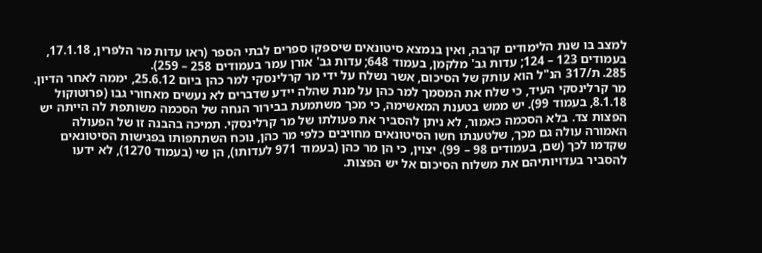למצב בו שנת הלימודים קרבה, ואין בנמצא סיטונאים שיספקו ספרים לבתי הספר (ראו עדות מר הלפרין, 17.1.18, בעמודים 123 – 124; עדות גב' מלקמן, בעמוד 648; עדות גב' אורן עמר בעמודים 258 – 259).
285. ת/317 הנ"ל הוא עותק של הסיכום, אשר נשלח על ידי מר קרלינסקי למר כהן ביום 25.6.12, יממה לאחר הדיון. מר קרלינסקי העיד, כי שלח את המסמך למר כהן על מנת שהלה יידע שדברים לא נעשים מאחורי גבו (פרוטוקול 8.1.18, בעמוד 99). יש ממש בטענת המאשימה, כי מכך משתמעת בבירור הנחה של הסכמה משותפת לה הייתה יש הפצות צד. בלא הסכמה כאמור, לא ניתן להסביר את פעולתו של מר קרלינסקי. תמיכה בהבנה זו של הפעולה האמורה עולה גם מכך, שלטענתו חשו הסיטונאים מחויבים כלפי מר כהן, נוכח השתתפותו בפגישות הסיטונאים שקדמו לכך (שם, בעמודים 98 – 99). יצוין, כי הן מר כהן (בעמוד 971 לעדותו), הן שי (בעמוד 1270), לא ידעו להסביר בעדויותיהם את משלוח הסיכום אל יש הפצות.